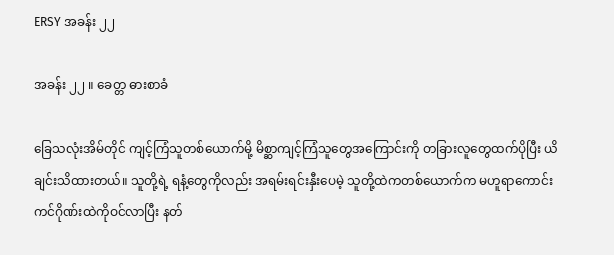ERSY အခန်း ၂၂

အခန်း ၂၂ ။ ခေတ္တ ဓားစာခံ

ခြေသလုံးအိမ်တိုင် ကျင့်ကြံသူတစ်ယောက်မို့ မိစ္ဆာကျင့်ကြံသူတွေအကြောင်းကို တခြားလူတွေထက်ပိုပြီး ယိချင်းသိထားတယ်။ သူတို့ရဲ့ ရနံ့တွေကို‌လည်း အရမ်းရင်းနှီးပေမဲ့ သူတို့ထဲကတစ်ယောက်က မဟူရာကောင်းကင်ဂိုဏ်းထဲကိုဝင်လာပြီး နတ်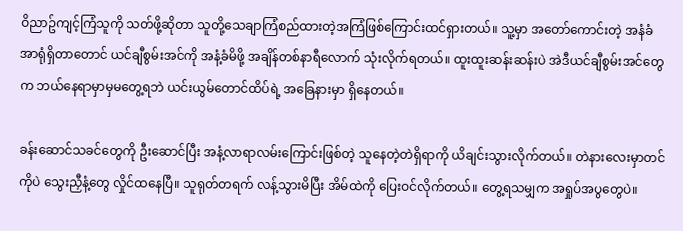ဝိညာဥ်ကျင့်ကြံသူကို သတ်ဖို့ဆိုတာ သူတို့သေချာကြံစည်ထားတဲ့အကြံဖြစ်ကြောင်းထင်ရှားတယ်။ သူ့မှာ အတော်ကောင်းတဲ့ အနံခံအာရုံရှိတာတောင် ယင်ချီစွမ်းအင်ကို အနံ့ခံမိဖို့ အချိန်တစ်နာရီလောက် သုံးလိုက်ရတယ်။ ထူးထူးဆန်းဆန်းပဲ အဲဒီယင်ချီစွမ်းအင်တွေက ဘယ်နေရာမှာမှမတွေ့ရဘဲ ယင်းယွမ်တောင်ထိပ်ရဲ့ အခြေနားမှာ ရှိနေတယ်။

ခန်းဆောင်သခင်တွေကို ဦးဆောင်ပြီး အနံ့လာရာလမ်းကြောင်းဖြစ်တဲ့ သူနေတဲ့တဲရှိရာကို ယိချင်းသွားလိုက်တယ်။ တဲနားလေးမှာတင်ကိုပဲ သွေးညှီနံ့တွေ လှိုင်ထနေပြီ။ သူရုတ်တရက် လန့်သွားမိပြီး အိမ်ထဲကို ပြေးဝင်လိုက်တယ်။ တွေ့ရသမျှက အရှုပ်အပွတွေပဲ။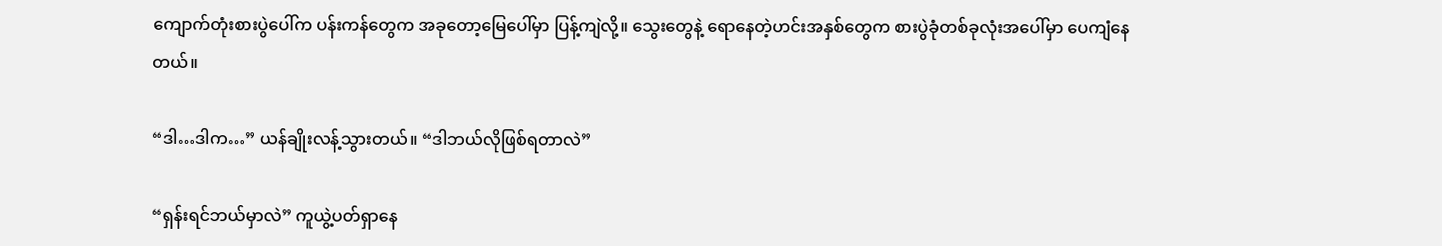ကျောက်တုံးစားပွဲပေါ်က ပန်းကန်တွေက အခုတော့မြေပေါ်မှာ ပြန့်ကျဲလို့။ သွေးတွေနဲ့ ရောနေတဲ့ဟင်းအနှစ်တွေက စားပွဲခုံတစ်ခုလုံးအပေါ်မှာ ပေကျံနေတယ်။

“ဒါ…ဒါက…” ယန်ချိုးလန့်သွားတယ်။ “ဒါဘယ်လိုဖြစ်ရတာလဲ”

“ရှန်းရင်ဘယ်မှာလဲ” ကူယွဲ့ပတ်ရှာနေ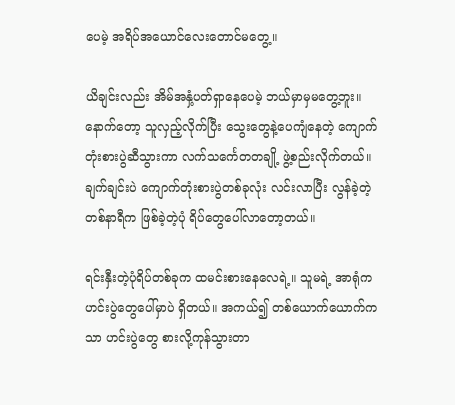ပေမဲ့ အရိပ်အယောင်လေးတောင်မတွေ့။

ယိချင်းလည်း အိမ်အနှံ့ပတ်ရှာနေပေမဲ့ ဘယ်မှာမှမတွေ့ဘူး။ နောက်တော့ သူလှည့်လိုက်ပြီး သွေးတွေနဲ့ပေကျံနေတဲ့ ကျောက်တုံးစားပွဲဆီသွားကာ လက်သင်္ကေတတချို့ ဖွဲ့စည်းလိုက်တယ်။ ချက်ချင်းပဲ ကျောက်တုံးစားပွဲတစ်ခုလုံး လင်းလာပြီး လွန်ခဲ့တဲ့တစ်နာရီက ဖြစ်ခဲ့တဲ့ပုံ ရိပ်တွေပေါ်လာတော့တယ်။

ရင်းနှီးတဲ့ပုံရိပ်တစ်ခုက ထမင်းစားနေလေရဲ့။ သူမရဲ့ အာရုံက ဟင်းပွဲတွေပေါ်မှာပဲ ရှိတယ်။ အကယ်၍ တစ်ယောက်ယောက်ကသာ ဟင်းပွဲတွေ စားလို့ကုန်သွားတာ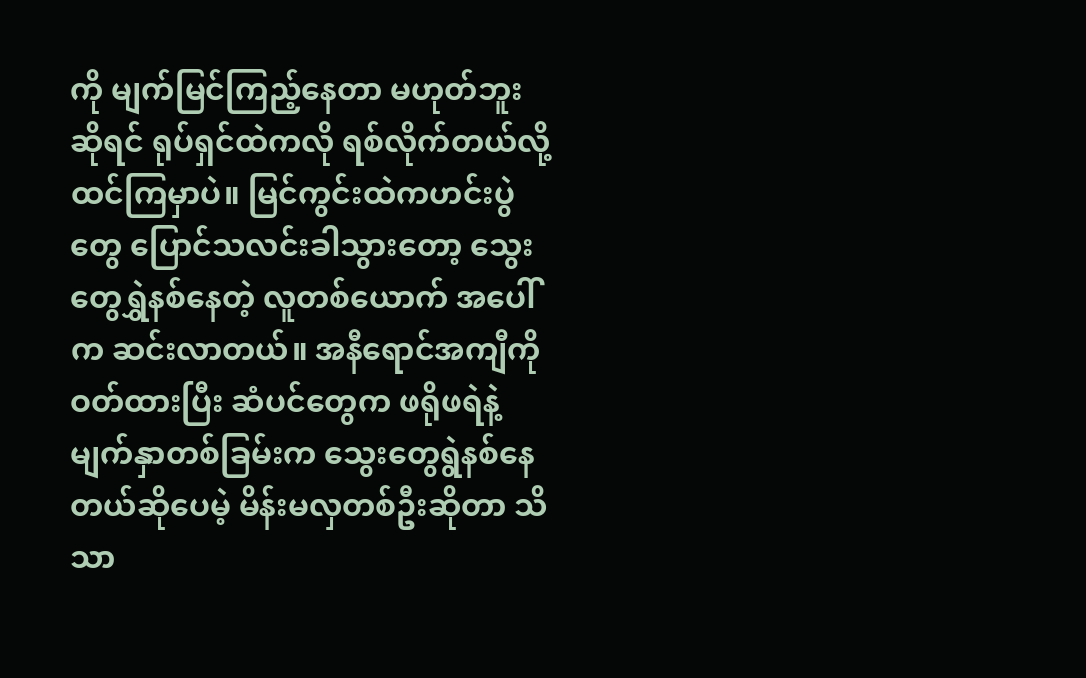ကို မျက်မြင်ကြည့်နေတာ မဟုတ်ဘူးဆိုရင် ရုပ်ရှင်ထဲကလို ရစ်လိုက်တယ်လို့ထင်ကြမှာပဲ။ မြင်ကွင်းထဲကဟင်းပွဲတွေ ပြောင်သလင်းခါသွားတော့ သွေးတွေရွှဲနစ်နေတဲ့ လူတစ်ယောက် အပေါ်က ဆင်းလာတယ်။ အနီရောင်အကျီကို ဝတ်ထားပြီး ဆံပင်တွေက ဖရိုဖရဲနဲ့မျက်နှာတစ်ခြမ်းက သွေးတွေရွဲနစ်နေတယ်ဆိုပေမဲ့ မိန်းမလှတစ်ဦးဆိုတာ သိသာ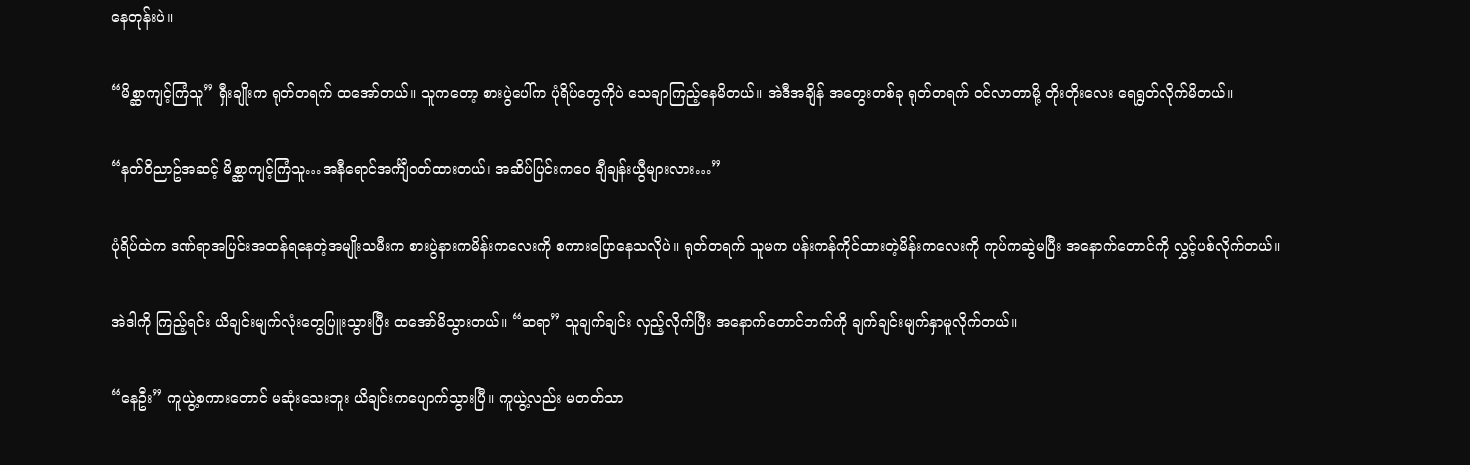နေတုန်းပဲ။

“မိစ္ဆာကျင့်ကြံသူ” ရှီးချိုးက ရုတ်တရက် ထအော်တယ်။ သူကတော့ စားပွဲပေါ်က ပုံရိပ်တွေကိုပဲ သေချာကြည့်နေမိတယ်။ အဲဒီအချိန် အတွေးတစ်ခု ရုတ်တရက် ဝင်လာတာမို့ တိုးတိုးလေး ရေရွတ်လိုက်မိတယ်။

“နတ်ဝိညာဥ်အဆင့် မိစ္ဆာကျင့်ကြံသူ…အနီရောင်အင်္ကျီဝတ်ထားတယ်၊ အဆိပ်ပြင်းကဝေ ချီချန်းယွီများလား…”

ပုံရိပ်ထဲက ဒဏ်ရာအပြင်းအထန်ရနေတဲ့အမျိုးသမီးက စားပွဲနားကမိန်းကလေးကို စကားပြောနေသလိုပဲ။ ရုတ်တရက် သူမက ပန်းကန်ကိုင်ထားတဲ့မိန်းကလေးကို ကုပ်ကဆွဲမပြီး အနောက်တောင်ကို လွှင့်ပစ်လိုက်တယ်။

အဲဒါကို ကြည့်ရင်း ယိချင်းမျက်လုံးတွေပြူးသွားပြီး ထအော်မိသွားတယ်။ “ဆရာ” သူချက်ချင်း လှည့်လိုက်ပြီး အနောက်တောင်ဘက်ကို ချက်ချင်းမျက်နှာမူလိုက်တယ်။

“နေဦး” ကူယွဲ့စကားတောင် မဆုံးသေးဘူး ယိချင်းကပျောက်သွားပြီ။ ကူယွဲ့လည်း မတတ်သာ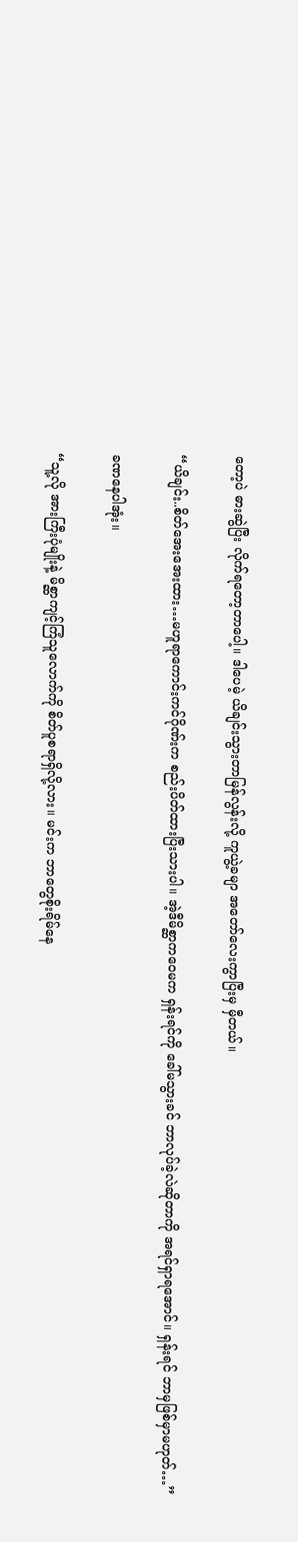တော့ပဲ ဓားဆွဲပြီး လိုက်ရတော့တာပေါ့။ ဒါပေမဲ့ ယိချင်းသွားတာမြန်လွန်းလို့ ကူယွဲ့ခမျာ အတော်လေးကွာပြီးမှ မှီတယ်။

“ယိချင်း..စိတ်အေးအေးထား…မဟူရာကောင်းကင်ဂိုဏ်းက စည်းပိတ်ထားပြီးသားပါ။ အဲ့ဒီမိစ္ဆာကဝေမက ရှန်းရင်ကို ခေါ်မသွားခင် ဘာလုပ်ခဲ့လဲဆိုတာကို အရင်ရှာရအောင်။ ရှန်းရင် ဘာမှဖြစ်မှာမဟုတ်…”

ခဏနေပါအုံး။

“သူ့လို အားကြီးပုံမျိုးနဲ့ မိစ္ဆာကျင့်ကြံသူလောက်ကို စိတ်ပူစရာရှိလို့လား။ မင်းက ဘာတွေစိုးရိမ်နေ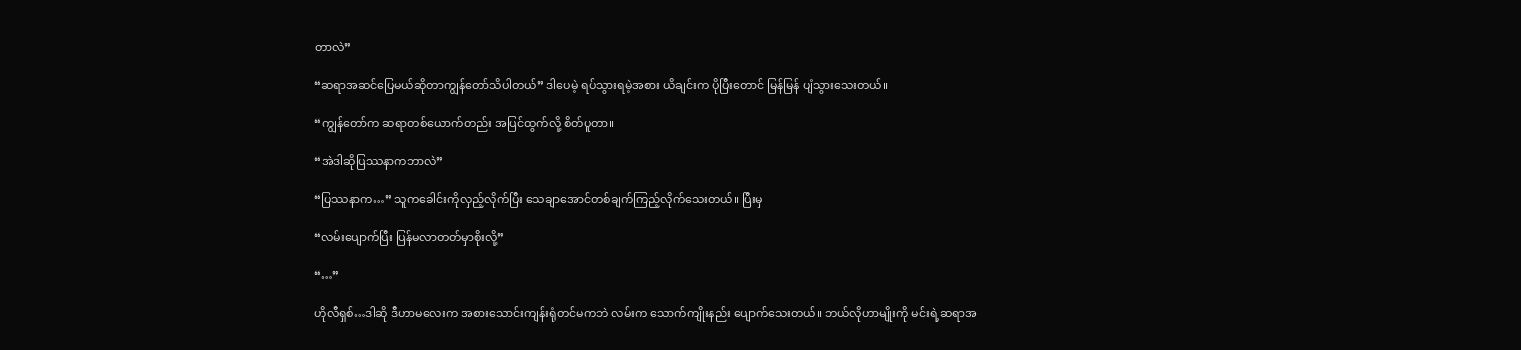တာလဲ”

“ဆရာအဆင်ပြေမယ်ဆိုတာကျွန်တော်သိပါတယ်” ဒါပေမဲ့ ရပ်သွားရမဲ့အစား ယိချင်းက ပိုပြီးတောင် မြန်မြန် ပျံသွားသေးတယ်။

“ကျွန်တော်က ဆရာတစ်ယောက်တည်း အပြင်ထွက်လို့ စိတ်ပူတာ။

“အဲဒါဆိုပြဿနာကဘာလဲ”

“ပြဿနာက…” သူကခေါင်းကိုလှည့်လိုက်ပြီး သေချာအောင်တစ်ချက်ကြည့်လိုက်သေးတယ်။ ပြီးမှ

“လမ်းပျောက်ပြီး ပြန်မလာတတ်မှာစိုးလို့”

“…”

ဟိုလီရှစ်…ဒါဆို ဒီဟာမလေးက အစားသောင်းကျန်းရုံတင်မကဘဲ လမ်းက သောက်ကျိုးနည်း ပျောက်သေးတယ်။ ဘယ်လိုဟာမျိုးကို မင်းရဲ့ဆရာအ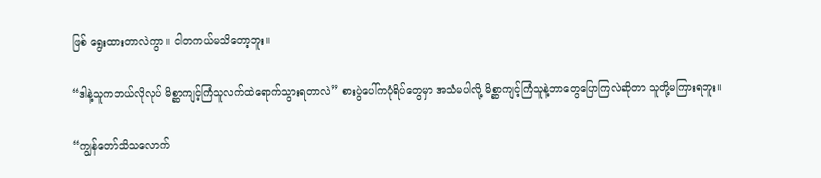ဖြစ် ရွေးထားတာလဲကွာ။ ငါတကယ်မသိတော့ဘူး။

“ဒါနဲ့သူကဘယ်လိုလုပ် မိစ္ဆာကျင့်ကြံသူလက်ထဲရောက်သွားရတာလဲ” စားပွဲပေါ်ကပုံရိပ်တွေမှာ အသံမပါလို့ မိစ္ဆာကျင့်ကြံသူနဲ့ဘာတွေပြောကြလဲဆိုတာ သူတို့မကြားရဘူး။

“ကျွန်တော်သိသလောက်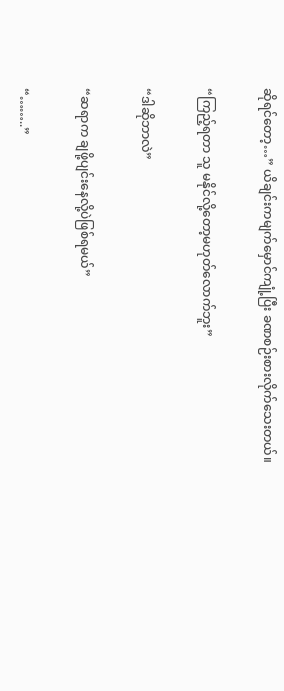ဆိုရင်တော့…” ယိချင်းကမျက်မှောင်ကျုံ့ပြီး ခဏစဉ်းစားလိုက်သေးတယ်။

“ကြည့်ရတာ သူ မနိုင်လို့တော့မဟုတ်လောက်ဘူး”

“ဒါဆိုဘာလဲ”

“ဆရာက ချဖို့ပျင်းနေလို့ပဲဖြစ်ရမယ်”

“……..”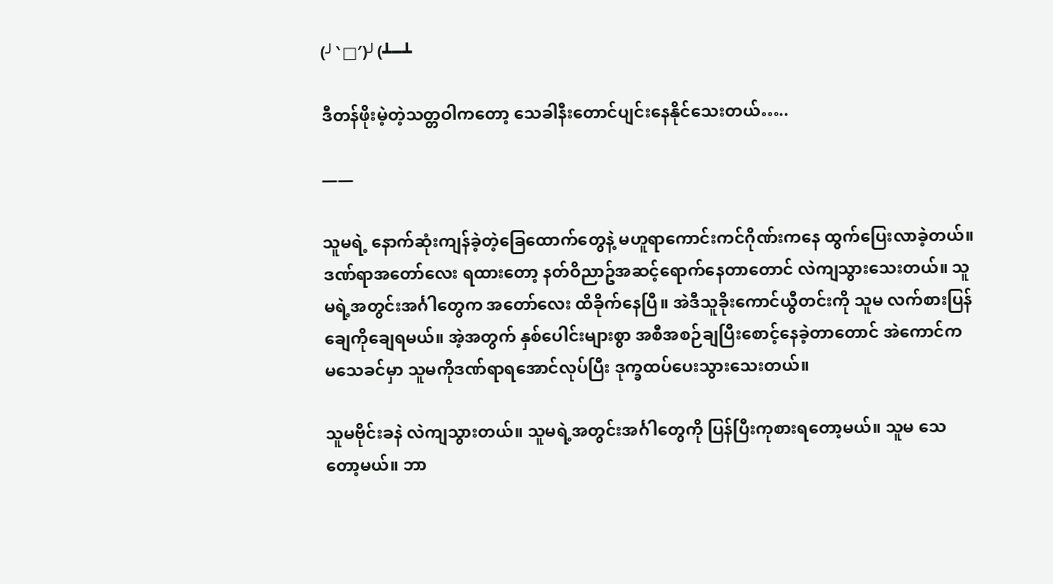(╯‵□′)╯(┻━┻

ဒီတန်ဖိုးမဲ့တဲ့သတ္တဝါကတော့ သေခါနီးတောင်ပျင်းနေနိုင်သေးတယ်…..

——

သူမရဲ့ နောက်ဆုံးကျန်ခဲ့တဲ့ခြေထောက်တွေနဲ့ မဟူရာကောင်းကင်ဂိုဏ်းကနေ ထွက်ပြေးလာခဲ့တယ်။ ဒဏ်ရာအတော်လေး ရထားတော့ နတ်ဝိညာဥ်အဆင့်ရောက်နေတာတောင် လဲကျသွားသေးတယ်။ သူမရဲ့အတွင်းအင်္ဂါတွေက အတော်လေး ထိခိုက်နေပြီ။ အဲဒီသူခိုးကောင်ယွီတင်းကို သူမ လက်စားပြန်ချေကိုချေရမယ်။ အဲ့အတွက် နှစ်ပေါင်းများစွာ အစီအစဉ်ချပြီးစောင့်နေခဲ့တာတောင် အဲကောင်က မသေခင်မှာ သူမကိုဒဏ်ရာရအောင်လုပ်ပြီး ဒုက္ခထပ်ပေးသွားသေးတယ်။

သူမဗိုင်းခနဲ လဲကျသွားတယ်။ သူမရဲ့အတွင်းအင်္ဂါတွေကို ပြန်ပြီးကုစားရတော့မယ်။ သူမ သေတော့မယ်။ ဘာ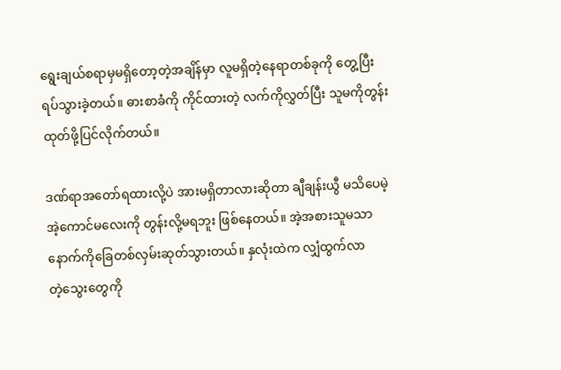ရွေးချယ်စရာမှမရှိတော့တဲ့အချိန်မှာ လူမရှိတဲ့နေရာတစ်ခုကို တွေ့ပြီး ရပ်သွားခဲ့တယ်။ ဓားစာခံကို ကိုင်ထားတဲ့ လက်ကိုလွှတ်ပြီး သူမကိုတွန်းထုတ်ဖို့ပြင်လိုက်တယ်။

ဒဏ်ရာအတော်ရထားလို့ပဲ အားမရှိတာလားဆိုတာ ချီချန်းယွီ မသိပေမဲ့ အဲ့ကောင်မလေးကို တွန်းလို့မရဘူး ဖြစ်နေတယ်။ အဲ့အစားသူမသာ နောက်ကိုခြေတစ်လှမ်းဆုတ်သွားတယ်။ နှလုံးထဲက လျှံထွက်လာတဲ့‌သွေးတွေကို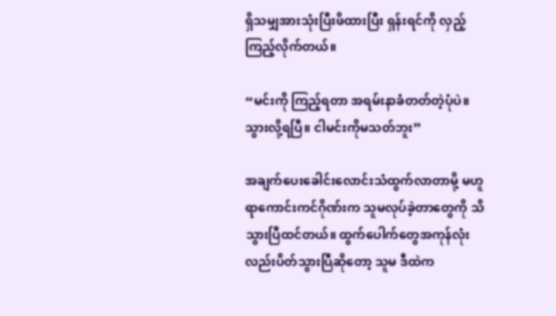ရှိသမျှအားသုံးပြီးဖိထားပြီး ရှန်းရင်ကို လှည့်ကြည့်လိုက်တယ်။

“မင်းကို ကြည့်ရတာ အရမ်းနာခံတတ်တဲ့ပုံပဲ။ သွားလို့ရပြီ။ ငါမင်းကိုမသတ်ဘူး”

အချက်ပေးခေါင်းလောင်းသံထွက်လာတာမို့ မဟူရာကောင်းကင်ဂိုဏ်းက သူမလုပ်ခဲ့တာတွေကို သိသွားပြီထင်တယ်။ ထွက်ပေါက်တွေအကုန်လုံးလည်းပိတ်သွားပြီဆိုတော့ သူမ ဒီထဲက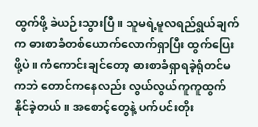ထွက်ဖို့ ခဲယဉ်းသွားပြီ။ သူမရဲ့မူလရည်ရွယ်ချက်က ဓားစာခံတစ်ယောက်လောက်ရှာပြီး ထွက်ပြေးဖို့ပဲ။ ကံကောင်းချင်တော့ ဓားစာခံရှာရခဲ့ရုံတင်မကဘဲ တောင်ကနေလည်း လွယ်လွယ်ကူကူထွက်နိုင်ခဲ့တယ်။ အစောင့်တွေနဲ့ ပက်ပင်းတိုး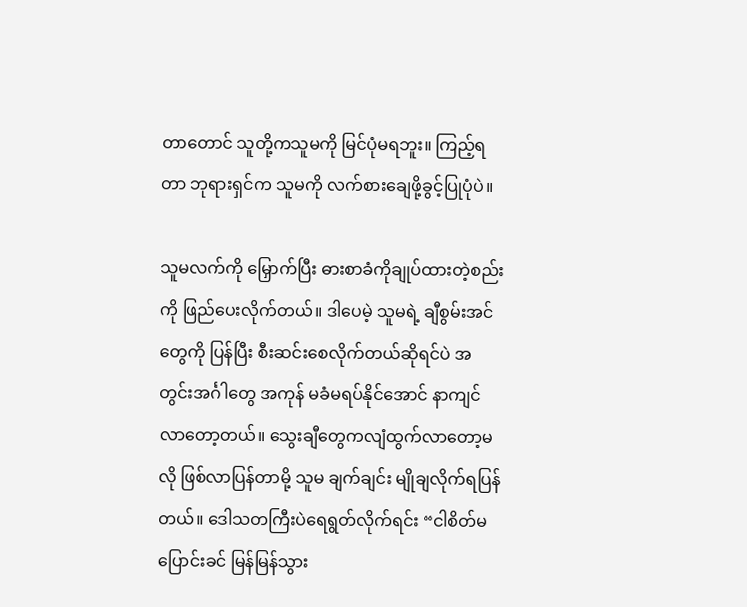တာတောင် သူတို့ကသူမကို မြင်ပုံမရဘူး။ ကြည့်ရတာ ဘုရားရှင်က သူမကို လက်စားချေဖို့ခွင့်ပြုပုံပဲ။

သူမလက်ကို မြှောက်ပြီး ဓားစာခံကိုချုပ်ထားတဲ့စည်းကို ဖြည်ပေးလိုက်တယ်။ ဒါပေမဲ့ သူမရဲ့ ချီစွမ်းအင်တွေကို ပြန်ပြီး စီးဆင်းစေလိုက်တယ်ဆိုရင်ပဲ အတွင်းအင်္ဂါတွေ အကုန် မခံမရပ်နိုင်အောင် နာကျင်လာတော့တယ်။ သွေးချီတွေကလျံထွက်လာတော့မလို ဖြစ်လာပြန်တာမို့ သူမ ချက်ချင်း မျိုချလိုက်ရပြန်တယ်။ ဒေါသတကြီးပဲရေရွတ်လိုက်ရင်း “ငါစိတ်မပြောင်းခင် မြန်မြန်သွား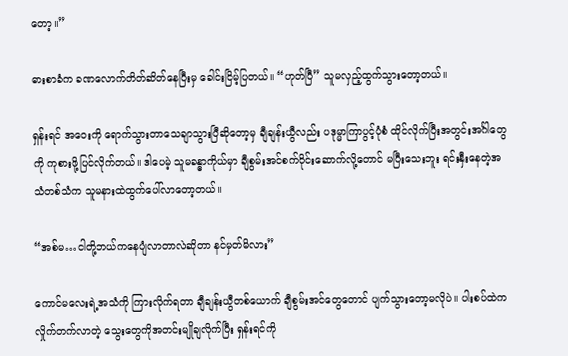တော့။”

ဓားစာခံက ခဏလောက်တိတ်ဆိတ်နေပြီးမှ ခေါင်းငြိမ့်ပြတယ်။ “ဟုတ်ပြီ” သူမလှည့်ထွက်သွားတော့တယ်။

ရှန်းရင် အဝေးကို ရောက်သွားတာသေချာသွားပြီဆိုတော့မှ ချီချန်းယွီလည်း ပဒုမ္မာကြာပွင့်ပုံစံ ထိုင်လိုက်ပြီးအတွင်းအင်္ဂါတွေကို ကုစားဖို့ပြင်လိုက်တယ်။ ဒါပေမဲ့ သူမခန္ဓာကိုယ်မှာ ချီစွမ်းအင်စက်ဝိုင်းဆောက်လို့တောင် မပြီးသေးဘူး ရင်းနှီးနေတဲ့အသံတစ်သံက သူမနားထဲထွက်ပေါ်လာတော့တယ်။

“အစ်မ…ငါတို့ဘယ်ကနေပျံလာတာလဲဆိုတာ နင်မှတ်မိလား”

ကောင်မလေးရဲ့အသံကို ကြားလိုက်ရတာ ချီချန်းယွီတစ်ယောက် ချီစွမ်းအင်တွေတောင် ပျက်သွားတော့မလိုပဲ။ ပါးစပ်ထဲကလှိုက်တက်လာတဲ့ သွေးတွေကိုအတင်းမျိုချလိုက်ပြီး ရှန်းရင်ကို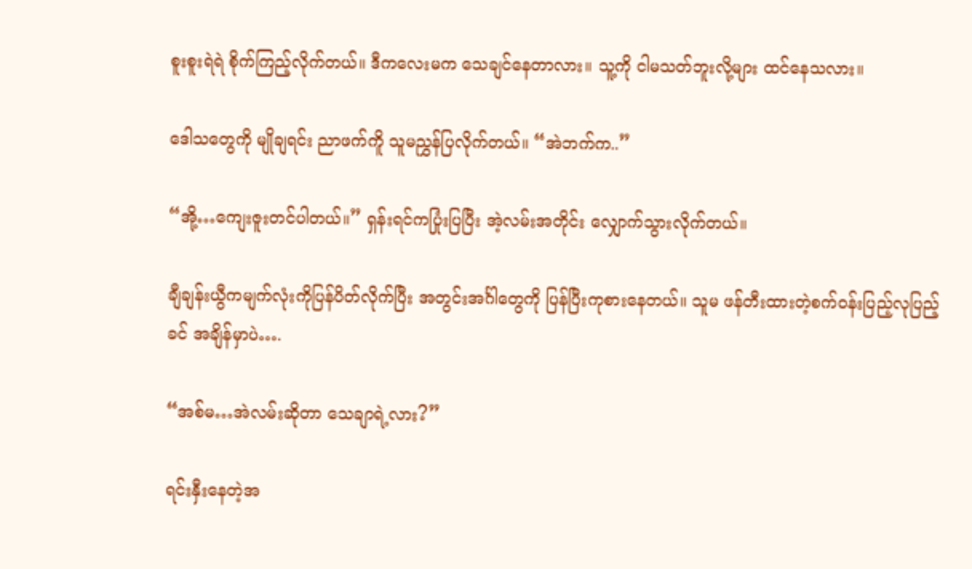စူးစူးရဲရဲ စိုက်ကြည့်လိုက်တယ်။ ဒီကလေးမက သေချင်နေတာလား။ သူ့ကို ငါမသတ်ဘူးလို့များ ထင်နေသလား။

ဒေါသတွေကို မျိုချရင်း ညာဖက်ကိူ သူမညွှန်ပြလိုက်တယ်။ “အဲဘက်က..”

“အို့…ကျေးဇူးတင်ပါတယ်။” ရှန်းရင်ကပြုံးပြပြီး အဲ့လမ်းအတိုင်း လျှောက်သွားလိုက်တယ်။

ချီချန်းယွီကမျက်လုံးကိုပြန်ပိတ်လိုက်ပြီး အတွင်းအင်္ဂါတွေကို ပြန်ပြီးကုစားနေတယ်။ သူမ ဖန်တီးထားတဲ့စက်၀န်းပြည့်လုပြည့်ခင် အချိန်မှာပဲ….

“အစ်မ…အဲလမ်းဆိုတာ သေချာရဲ့လား?”

ရင်းနှီးနေတဲ့အ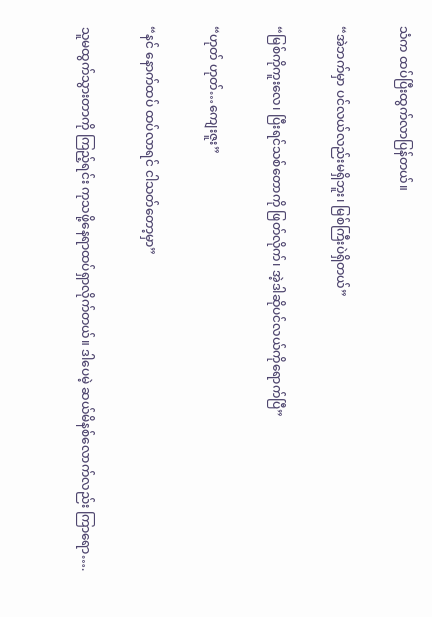သံက ထပ်ပြီးထွက်လာပြန်တယ်။

“အဲဘက်မှာ ပင်လယ်လည်းမရှိဘူး၊ မြစ်ကြီးပဲရှိတယ်”

“မြစ်ကိုကူးလေ၊ ပြီးရင်သစ်တောကို ဖြတ်လိုက်၊ အဲ့ဒါဆိုပင်လယ်ကိုရောက်ပြီ”

“ဟုတ် ဟုတ်…ကျေးဇူး”

“နင် နောက်ထပ် ထပ်လာရင် ငါသတ်တော့မှာ”

သူမထွက်သွားတာကို ကြည့်ရင်း ကုသဖို့နေရာထပ်ရှာလိုက်တယ်။ ဒါပေမဲ့ ဆယ်မိနစ်လောက်လည်း ကြာရော….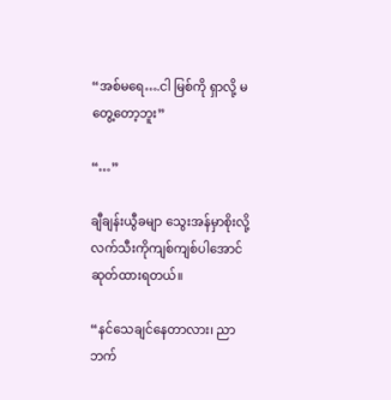“အစ်မရေ….ငါ မြစ်ကို ရှာလို့ မတွေ့တော့ဘူး”

“…”

ချီချန်းယွီခမျာ သွေးအန်မှာစိုးလို့ လက်သီးကိုကျစ်ကျစ်ပါအောင်ဆုတ်ထားရတယ်။

“နင်သေချင်နေတာလား၊ ညာဘက်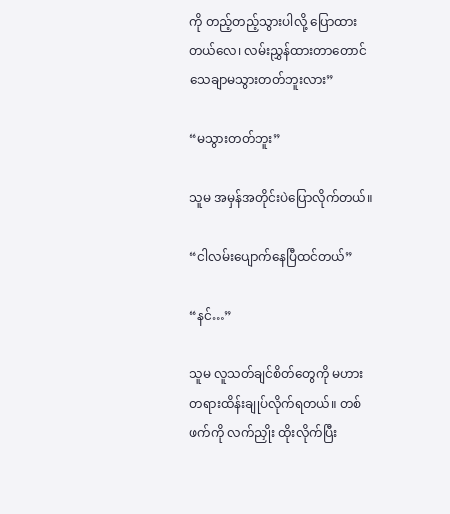ကို တည့်တည့်သွားပါလို့ ပြောထားတယ်လေ၊ လမ်းညွှန်ထားတာတောင် သေချာမသွားတတ်ဘူးလား”

“မသွားတတ်ဘူး”

သူမ အမှန်အတိုင်းပဲပြောလိုက်တယ်။

“ငါလမ်းပျောက်နေပြီထင်တယ်”

“နင်…”

သူမ လူသတ်ချင်စိတ်တွေကို မဟားတရားထိန်းချုပ်လိုက်ရတယ်။ တစ်ဖက်ကို လက်ညှိုး ထိုးလိုက်ပြီး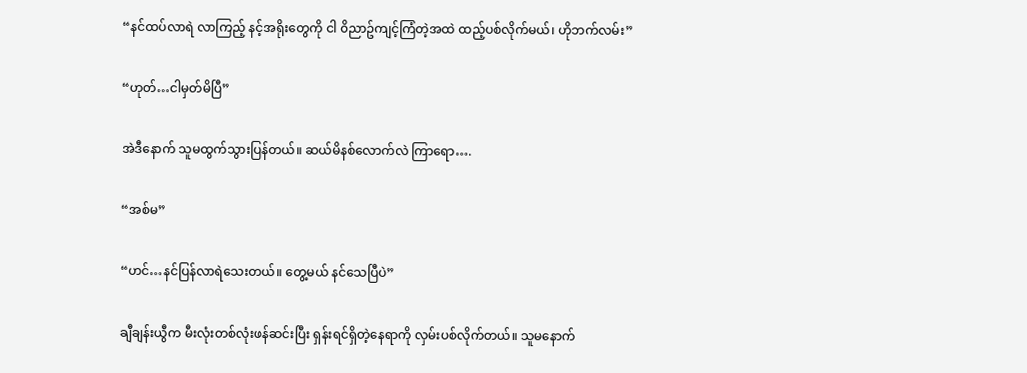“နင်ထပ်လာရဲ လာကြည့် နင့်အရိုးတွေကို ငါ ၀ိညာဥ်ကျင့်ကြံတဲ့အထဲ ထည့်ပစ်လိုက်မယ်၊ ဟိုဘက်လမ်း”

“ဟုတ်…ငါမှတ်မိပြီ”

အဲဒီနောက် သူမထွက်သွားပြန်တယ်။ ဆယ်မိနစ်လောက်လဲ ကြာရော….

“အစ်မ”

“ဟင်…နင်ပြန်လာရဲသေးတယ်။ တွေ့မယ် နင်သေပြီပဲ”

ချီချန်းယွီက မီးလုံးတစ်လုံးဖန်ဆင်းပြီး ရှန်းရင်ရှိတဲ့နေရာကို လှမ်းပစ်လိုက်တယ်။ သူမနောက်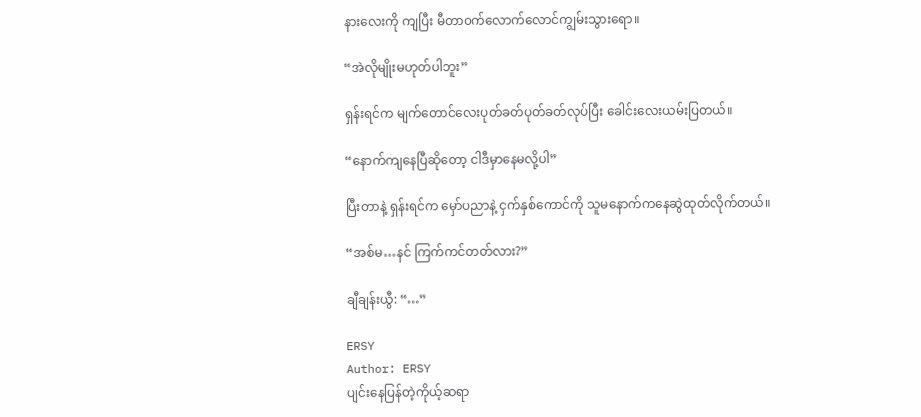နားလေးကို ကျပြီး မီတာ၀က်လောက်လောင်ကျွမ်းသွားရော။

“အဲလိုမျိုးမဟုတ်ပါဘူး”

ရှန်းရင်က မျက်တောင်လေးပုတ်ခတ်ပုတ်ခတ်လုပ်ပြီး ခေါင်းလေးယမ်းပြတယ်။

“နောက်ကျနေပြီဆိုတော့ ငါဒီမှာနေမလို့ပါ”

ပြီးတာနဲ့ ရှန်းရင်က မှော်ပညာနဲ့ ငှက်နှစ်ကောင်ကို သူမနောက်ကနေဆွဲထုတ်လိုက်တယ်။

“အစ်မ…နင် ကြက်ကင်တတ်လား?”

ချီချန်းယွီ: “…”

ERSY
Author: ERSY
ပျင်းနေပြန်တဲ့ကိုယ့်ဆရာ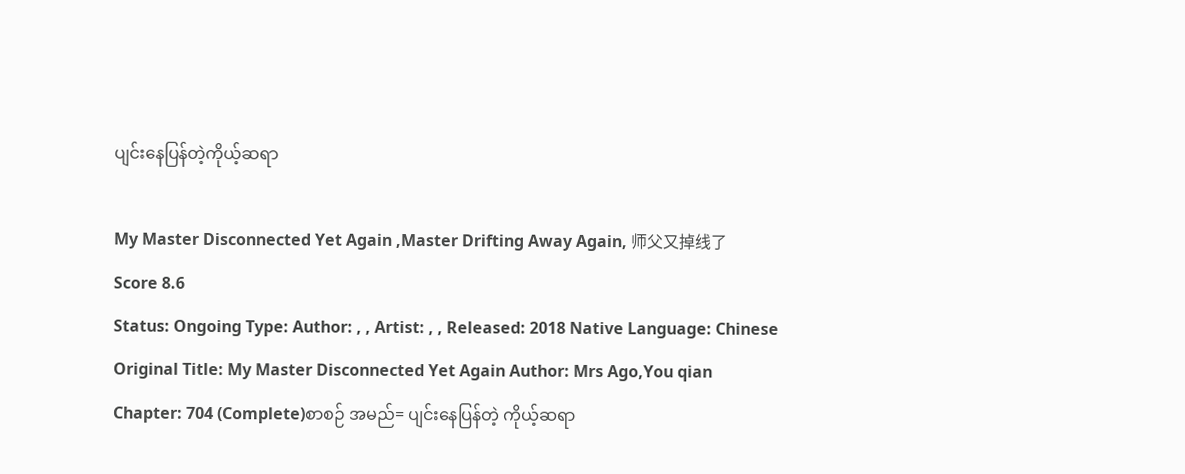ပျင်းနေပြန်တဲ့ကိုယ့်ဆရာ

My Master Disconnected Yet Again ,Master Drifting Away Again, 师父又掉线了
Score 8.6
Status: Ongoing Type: Author: , , Artist: , , Released: 2018 Native Language: Chinese
Original Title: My Master Disconnected Yet Again Author: Mrs Ago,You qian Chapter: 704 (Complete)စာစဉ် အမည်= ပျင်းနေပြန်တဲ့ ကိုယ့်ဆရာ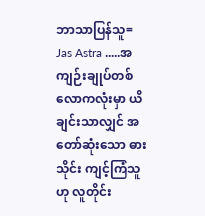ဘာသာပြန်သူ= Jas Astra .....အကျဉ်းချုပ်တစ်လောကလုံးမှာ ယိချင်းသာလျှင် အတော်ဆုံးသော ဓားသိုင်း ကျင့်ကြံသူဟု လူတိုင်း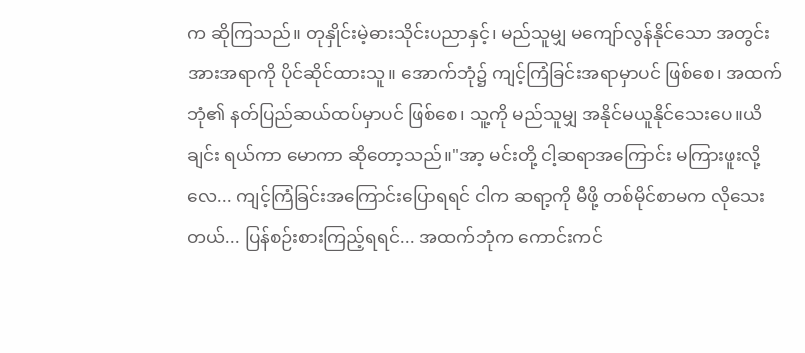က ဆိုကြသည်။ တုနှိုင်းမဲ့ဓားသိုင်းပညာနှင့်၊ မည်သူမျှ မကျော်လွန်နိုင်သော အတွင်းအားအရာကို ပိုင်ဆိုင်ထားသူ။ အောက်ဘုံ၌ ကျင့်ကြံခြင်းအရာမှာပင် ဖြစ်စေ၊ အထက်ဘုံ၏ နတ်ပြည်ဆယ်ထပ်မှာပင် ဖြစ်စေ၊ သူ့ကို မည်သူမျှ အနိုင်မယူနိုင်သေးပေ။ယိချင်း ရယ်ကာ မောကာ ဆိုတော့သည်။"အာ့ မင်းတို့ ငါ့ဆရာအကြောင်း မကြားဖူးလို့လေ... ကျင့်ကြံခြင်းအကြောင်းပြောရရင် ငါက ဆရာ့ကို မီဖို့ တစ်မိုင်စာမက လိုသေးတယ်... ပြန်စဉ်းစားကြည့်ရရင်... အထက်ဘုံက ကောင်းကင်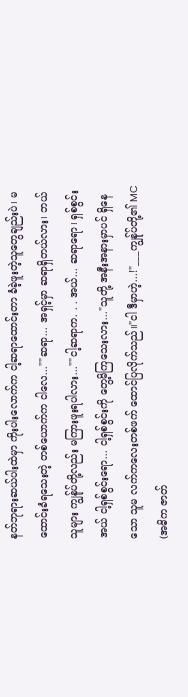နတ်ဘုရားဆယ်ပါးထဲမှာ ကိုးပါးလောက်က ငါ့ဆရာထောင်းတာ ခံခဲ့ဖူးတဲ့သူတွေချည်းပဲ၊ မထောင်းခံရသေးတဲ့ တစ်ယောက်က ငါလေ...""ဆရာ... အရှင့်မှာ ဆရာရှိတယ်လား၊ ဘယ်သူများ ကျွန်ုပ်တို့လည်း မကြားဖူးရပါလား...""ငါ့ဆရာက. . . အယ်... ဆရာရော၊ ရှစ်စွင်း အယ် ငါ့ရှစ်စွင်းရော... ငါ့ရှစ်စွင်းကို တွေ့မိကြသေးလား..."သူတို့ အနီးအနားမှာပင် ရှိနေသော သူမ လက်ကလေးတစ်ဖက် ထောင်ပြလိုက်သည်။"ငါ ဒီမှာဟဲ့...!"___ကျွန်ုပ်တို့၏ MC (အဓိက ဇာတ်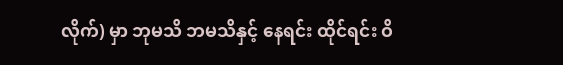လိုက်) မှာ ဘုမသိ ဘမသိနှင့် နေရင်း ထိုင်ရင်း ဝိ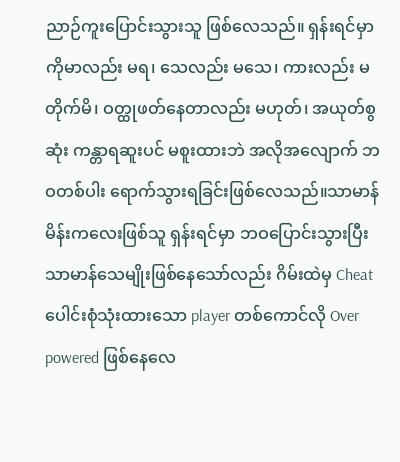ညာဉ်ကူးပြောင်းသွားသူ ဖြစ်လေသည်။ ရှန်းရင်မှာ ကိုမာလည်း မရ၊ သေလည်း မသေ၊ ကားလည်း မတိုက်မိ၊ ဝတ္ထုဖတ်နေတာလည်း မဟုတ်၊ အယုတ်စွဆုံး ကန္တာရဆူးပင် မစူးထားဘဲ အလိုအလျောက် ဘဝတစ်ပါး ရောက်သွားရခြင်းဖြစ်လေသည်။သာမာန်မိန်းကလေးဖြစ်သူ ရှန်းရင်မှာ ဘဝပြောင်းသွားပြီး သာမာန်သေမျိုးဖြစ်နေသော်လည်း ဂိမ်းထဲမှ Cheat ပေါင်းစုံသုံးထားသော player တစ်ကောင်လို Over powered ဖြစ်နေလေ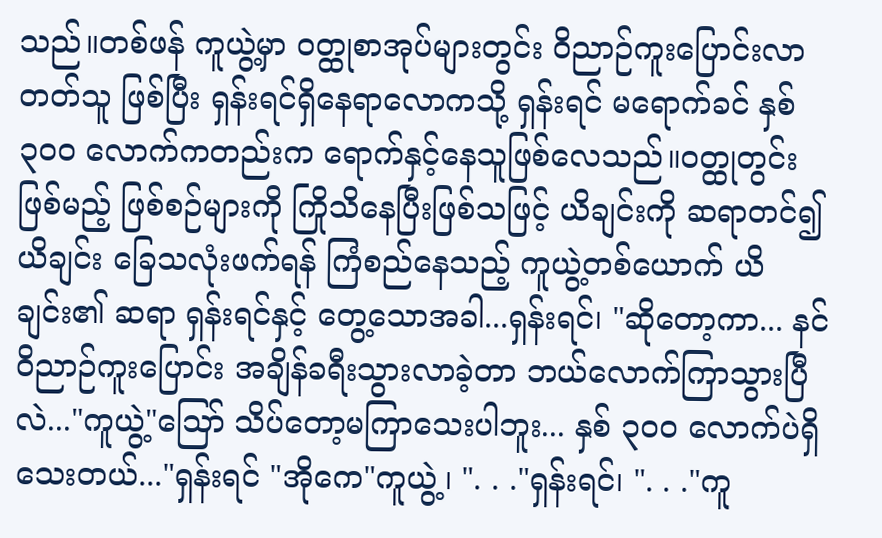သည်။တစ်ဖန် ကူယွဲ့မှာ ဝတ္ထုစာအုပ်များတွင်း ဝိညာဉ်ကူးပြောင်းလာတတ်သူ ဖြစ်ပြီး ရှန်းရင်ရှိနေရာလောကသို့ ရှန်းရင် မရောက်ခင် နှစ် ၃၀၀ လောက်ကတည်းက ရောက်နှင့်နေသူဖြစ်လေသည်။ဝတ္ထုတွင်းဖြစ်မည့် ဖြစ်စဉ်များကို ကြိုသိနေပြီးဖြစ်သဖြင့် ယိချင်းကို ဆရာတင်၍ ယိချင်း ခြေသလုံးဖက်ရန် ကြံစည်နေသည့် ကူယွဲ့တစ်ယောက် ယိချင်း၏ ဆရာ ရှန်းရင်နှင့် တွေ့သောအခါ...ရှန်းရင်၊ "ဆိုတော့ကာ... နင် ဝိညာဉ်ကူးပြောင်း အချိန်ခရီးသွားလာခဲ့တာ ဘယ်လောက်ကြာသွားပြီလဲ..."ကူယွဲ့"သြော် သိပ်တော့မကြာသေးပါဘူး... နှစ် ၃၀၀ လောက်ပဲရှိသေးတယ်..."ရှန်းရင် "အိုကေ"ကူယွဲ့၊ ". . ."ရှန်းရင်၊ ". . ."ကူ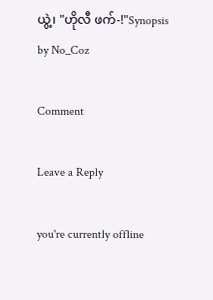ယွဲ့၊ "ဟိုလီ ဖက်-!"Synopsis by No_Coz

Comment

Leave a Reply

you're currently offline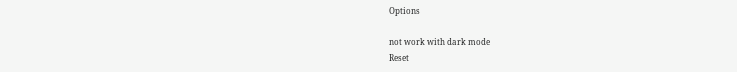Options

not work with dark mode
Reset